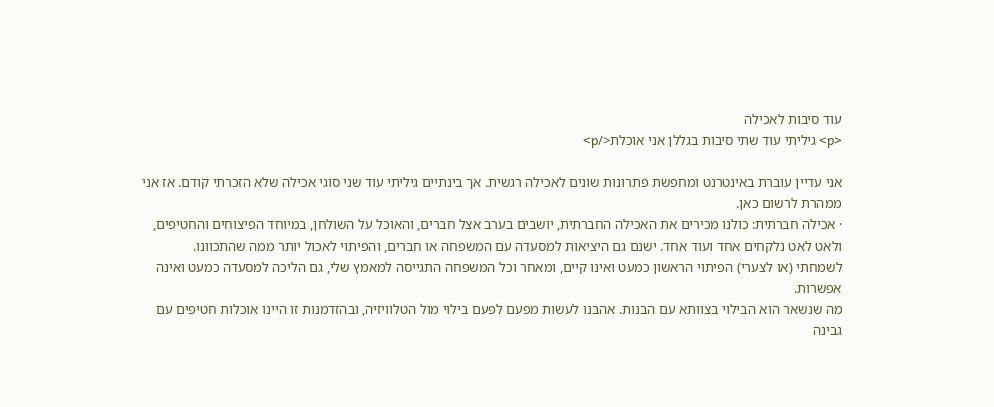עוד סיבות לאכילה
<p> גיליתי עוד שתי סיבות בגללן אני אוכלת</p>

אני עדיין עוברת באינטרנט ומחפשת פתרונות שונים לאכילה רגשית. אך בינתיים גיליתי עוד שני סוגי אכילה שלא הזכרתי קודם. אז אני ממהרת לרשום כאן.
· אכילה חברתית: כולנו מכירים את האכילה החברתית, יושבים בערב אצל חברים, והאוכל על השולחן, במיוחד הפיצוחים והחטיפים, ולאט לאט נלקחים אחד ועוד אחד. ישנם גם היציאות למסעדה עם המשפחה או חברים, והפיתוי לאכול יותר ממה שהתכוונו.
לשמחתי (או לצערי) הפיתוי הראשון כמעט ואינו קיים, ומאחר וכל המשפחה התגייסה למאמץ שלי, גם הליכה למסעדה כמעט ואינה אפשרות.
מה שנשאר הוא הבילוי בצוותא עם הבנות. אהבנו לעשות מפעם לפעם בילוי מול הטלוויזיה, ובהזדמנות זו היינו אוכלות חטיפים עם גבינה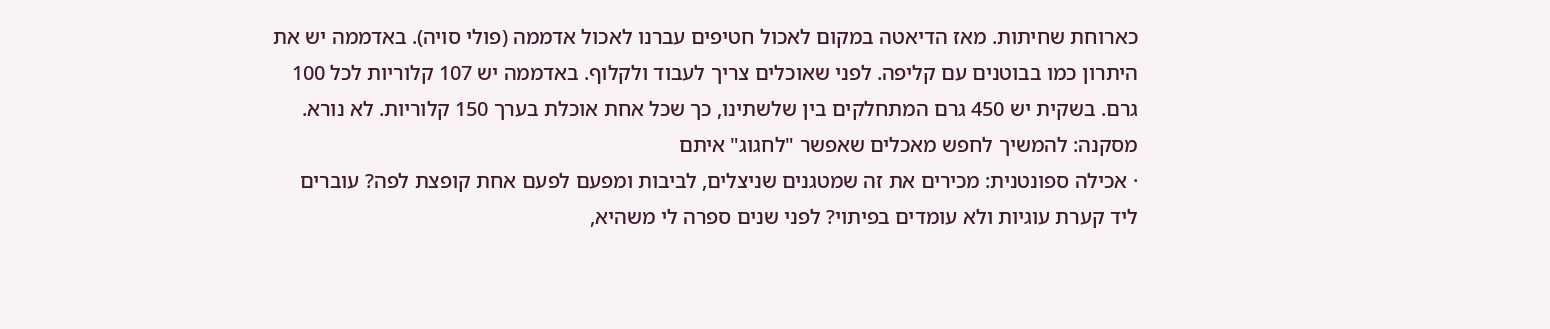כארוחת שחיתות. מאז הדיאטה במקום לאכול חטיפים עברנו לאכול אדממה (פולי סויה). באדממה יש את היתרון כמו בבוטנים עם קליפה. לפני שאוכלים צריך לעבוד ולקלוף. באדממה יש 107 קלוריות לכל 100 גרם. בשקית יש 450 גרם המתחלקים בין שלשתינו, כך שכל אחת אוכלת בערך 150 קלוריות. לא נורא. מסקנה: להמשיך לחפש מאכלים שאפשר "לחגוג" איתם
· אכילה ספונטנית: מכירים את זה שמטגנים שניצלים, לביבות ומפעם לפעם אחת קופצת לפה? עוברים ליד קערת עוגיות ולא עומדים בפיתוי? לפני שנים ספרה לי משהיא,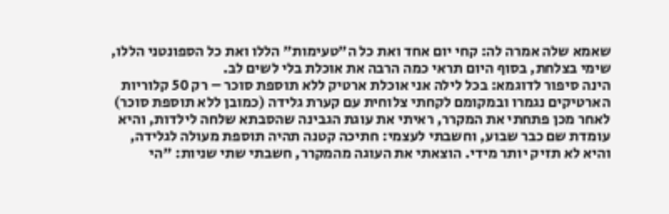שאמא שלה אמרה לה: קחי יום אחד ואת כל ה"טעימות" הללו ואת כל הספונטני הללו, שימי בצלחת, בסוף היום תראי כמה הרבה את אוכלת בלי לשים לב.
הינה סיפור לדוגמא: בכל לילה אני אוכלת ארטיק ללא תוספת סוכר – רק 50 קלוריות הארטיקים נגמרו ובמקומם לקחתי צלוחית עם קערת גלידה (כמובן ללא תוספת סוכר) לאחר מכן פתחתי את המקרר, ראיתי את עוגת הגבינה שהסבתא שלחה לילדות, והיא עומדת שם כבר שבוע, וחשבתי לעצמי: חתיכה קטנה תהיה תוספת מעולה לגלידה, והיא לא תזיק יותר מידי. הוצאתי את העוגה מהמקרר, חשבתי שתי שניות: "הי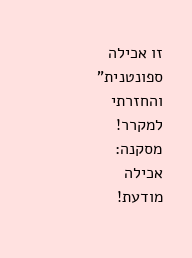זו אכילה ספונטנית" והחזרתי למקרר! מסקנה: אכילה מודעת!